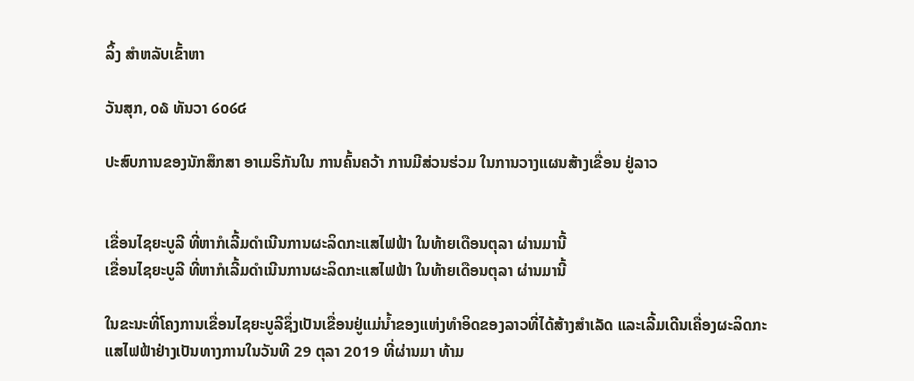ລິ້ງ ສຳຫລັບເຂົ້າຫາ

ວັນສຸກ, ໐໖ ທັນວາ ໒໐໒໔

ປະສົບການຂອງນັກສຶກສາ ອາເມຣິກັນໃນ ການຄົ້ນຄວ້າ ການມີສ່ວນຮ່ວມ ໃນການວາງແຜນສ້າງເຂື່ອນ ຢູ່ລາວ


ເຂື່ອນໄຊຍະບູລີ ທີ່ຫາກໍເລີ້ມດຳເນີນການຜະລິດກະແສໄຟຟ້າ ໃນທ້າຍເດືອນຕຸລາ ຜ່ານມານີ້
ເຂື່ອນໄຊຍະບູລີ ທີ່ຫາກໍເລີ້ມດຳເນີນການຜະລິດກະແສໄຟຟ້າ ໃນທ້າຍເດືອນຕຸລາ ຜ່ານມານີ້

ໃນຂະນະທີ່ໂຄງການເຂື່ອນໄຊຍະບູລີຊຶ່ງເປັນເຂື່ອນຢູ່ແມ່ນ້ຳຂອງແຫ່ງທໍາອິດຂອງລາວທີ່ໄດ້ສ້າງສຳເລັດ ແລະເລີ້ມເດີນເຄື່ອງຜະລິດກະແສໄຟຟ້າຢ່າງເປັນທາງການໃນວັນທີ 29 ຕຸລາ 2019 ທີ່ຜ່ານມາ ທ້າມ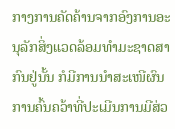ກາງການຄັດຄ້ານຈາກອົງການອະນຸລັກສິ່ງແວດລ້ອມທຳມະຊາດສາກົນຢູ່ນັ້ນ ກໍມີການນຳສະເໜີຜົນການຄົ້ນຄວ້າທີ່ປະເມີນການມີສ່ວ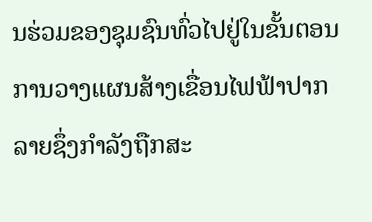ນຮ່ວມຂອງຊຸມຊົນທົ່ວໄປຢູ່ໃນຂັ້ນຕອນການວາງແຜນສ້າງເຂື່ອນໄຟຟ້າປາກລາຍຊຶ່ງກຳລັງຖືກສະ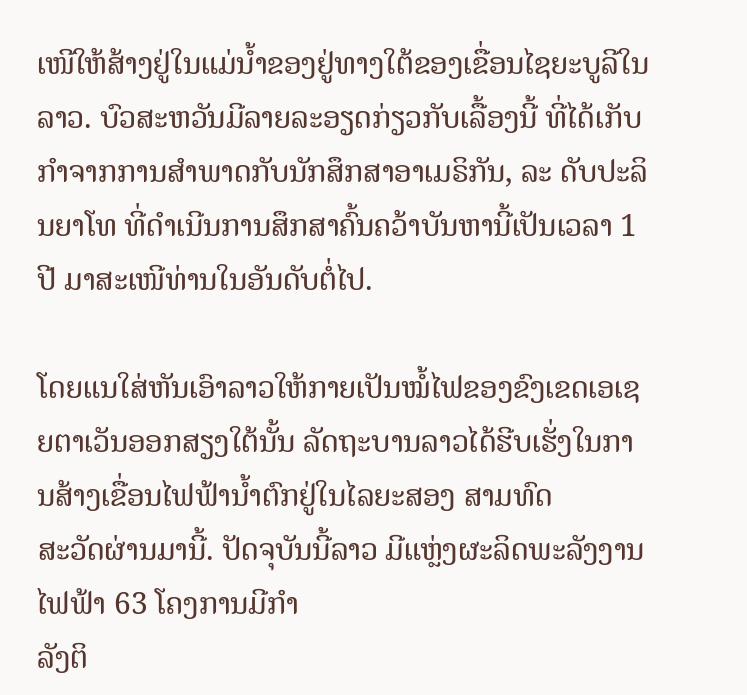ເໜີໃຫ້ສ້າງຢູ່ໃນແມ່ນ້ຳຂອງຢູ່ທາງໃຕ້ຂອງເຂື່ອນໄຊຍະບູລີໃນລາວ. ບົວສະຫວັນມີລາຍລະອຽດກ່ຽວກັບເລື້ອງນີ້ ທີ່ໄດ້ເກັບກຳຈາກການສຳພາດກັບນັກສຶກສາອາເມຣິກັນ, ລະ ດັບປະລິນຍາໂທ ທີ່ດຳເນີນການສຶກສາຄົ້ນຄວ້າບັນຫານີ້ເປັນເວລາ 1 ປີ ມາສະເໜີທ່ານໃນອັນດັບຕໍ່ໄປ.

ໂດຍແນໃສ່ຫັນເອົາລາວໃຫ້ກາຍເປັນໝໍ້ໄຟຂອງຂົງເຂດເອເຊຍຕາເວັນອອກສຽງໃຕ້ນັ້ນ ລັດຖະບານລາວໄດ້ຮີບເຮັ່ງໃນການສ້າງເຂື່ອນໄຟຟ້ານໍ້າຕົກຢູ່ໃນໄລຍະສອງ ສາມທົດ
ສະວັດຜ່ານມານີ້. ປັດຈຸບັນນີ້ລາວ ມີແຫຼ່ງຜະລິດພະລັງງານໄຟຟ້າ 63 ໂຄງການມີກຳ
ລັງຕິ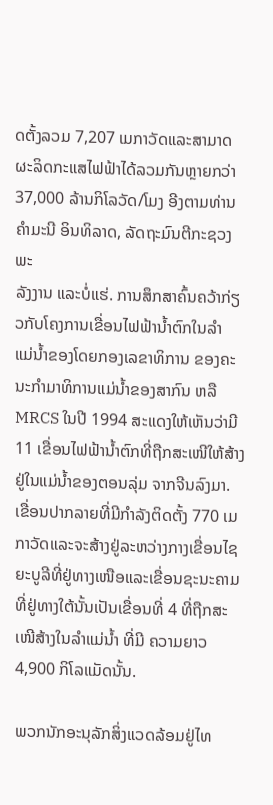ດຕັ້ງລວມ 7,207 ເມກາວັດແລະສາມາດຜະລິດກະແສໄຟຟ້າໄດ້ລວມກັນຫຼາຍກວ່າ 37,000 ລ້ານກິໂລວັດ/ໂມງ ອີງຕາມທ່ານ ຄຳມະນີ ອິນທິລາດ, ລັດຖະມົນຕີກະຊວງພະ
ລັງງານ ແລະບໍ່ແຮ່. ການສຶກສາຄົ້ນຄວ້າກ່ຽວກັບໂຄງການເຂື່ອນໄຟຟ້ານ້ຳຕົກໃນລຳ
ແມ່ນ້ຳຂອງໂດຍກອງເລຂາທິການ ຂອງຄະນະກຳມາທິການແມ່ນ້ຳຂອງສາກົນ ຫລື
MRCS ໃນປີ 1994 ສະແດງໃຫ້ເຫັນວ່າມີ 11 ເຂື່ອນໄຟຟ້ານ້ຳຕົກທີ່ຖືກສະເໜີໃຫ້ສ້າງ ຢູ່ໃນແມ່ນໍ້າຂອງຕອນລຸ່ມ ຈາກຈີນລົງມາ. ເຂື່ອນປາກລາຍທີ່ມີກຳລັງຕິດຕັ້ງ 770 ເມກາວັດແລະຈະສ້າງຢູ່ລະຫວ່າງກາງເຂື່ອນໄຊຍະບູລີທີ່ຢູ່ທາງເໜືອແລະເຂື່ອນຊະນະຄາມ
ທີ່ຢູ່ທາງໃຕ້ນັ້ນເປັນເຂື່ອນທີ່ 4 ທີ່ຖືກສະເໜີສ້າງໃນລຳແມ່ນ້ຳ ທີ່ມີ ຄວາມຍາວ 4,900 ກິໂລແມັດນັ້ນ.

ພວກນັກອະນຸລັກສິ່ງແວດລ້ອມຢູ່ໄທ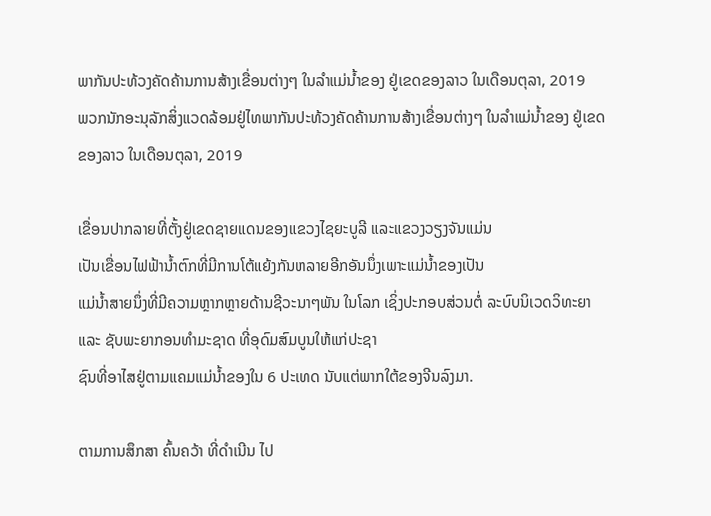ພາກັນປະທ້ວງຄັດຄ້ານການສ້າງເຂື່ອນຕ່າງໆ ໃນລຳແມ່ນ້ຳຂອງ ຢູ່ເຂດຂອງລາວ ໃນເດືອນຕຸລາ, 2019
ພວກນັກອະນຸລັກສິ່ງແວດລ້ອມຢູ່ໄທພາກັນປະທ້ວງຄັດຄ້ານການສ້າງເຂື່ອນຕ່າງໆ ໃນລຳແມ່ນ້ຳຂອງ ຢູ່ເຂດຂອງລາວ ໃນເດືອນຕຸລາ, 2019

ເຂື່ອນປາກລາຍທີ່ຕັ້ງຢູ່ເຂດຊາຍແດນຂອງແຂວງໄຊຍະບູລີ ແລະແຂວງວຽງຈັນແມ່ນ
ເປັນເຂື່ອນໄຟຟ້ານ້ຳຕົກທີ່ມີການໂຕ້ແຍ້ງກັນຫລາຍອີກອັນນຶ່ງເພາະແມ່ນໍ້າຂອງເປັນ
ແມ່ນໍ້າສາຍນຶ່ງທີ່ມີຄວາມຫຼາກຫຼາຍດ້ານຊີວະນາໆພັນ ໃນໂລກ ເຊິ່ງປະກອບສ່ວນຕໍ່ ລະບົບນິເວດວິທະຍາ ແລະ ຊັບພະຍາກອນທໍາມະຊາດ ທີ່ອຸດົມສົມບູນໃຫ້ແກ່ປະຊາ
ຊົນທີ່ອາໄສຢູ່ຕາມແຄມແມ່ນໍ້າຂອງໃນ 6 ປະເທດ ນັບແຕ່ພາກໃຕ້ຂອງຈີນລົງມາ.

ຕາມການສຶກສາ ຄົ້ນຄວ້າ ທີ່ດໍາເນີນ ໄປ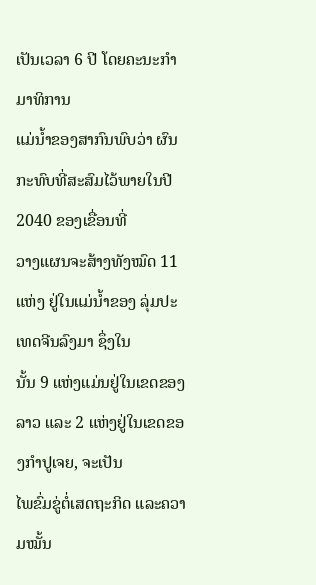ເປັນເວລາ 6 ປີ ໂດຍຄະນະກໍາມາທິການ
ແມ່ນ້ຳຂອງສາກົນພົບວ່າ ຜົນກະທົບທີ່ສະສົມໄວ້ພາຍໃນປີ 2040 ຂອງເຂື່ອນທີ່
ວາງແຜນຈະສ້າງທັງໝົດ 11 ແຫ່ງ ຢູ່ໃນແມ່ນໍ້າຂອງ ລຸ່ມປະເທດຈີນລົງມາ ຊຶ່ງໃນ
ນັ້ນ 9 ແຫ່ງແມ່ນຢູ່ໃນເຂດຂອງ ລາວ ແລະ 2 ແຫ່ງຢູ່ໃນເຂດຂອງກໍາປູເຈຍ, ຈະເປັນ
ໄພຂົ່ມຂູ່ຕໍ່ເສດຖະກິດ ແລະຄວາມໝັ້ນ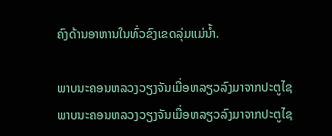ຄົງດ້ານອາຫານໃນທົ່ວຂົງເຂດລຸ່ມແມ່ນໍ້າ.

ພາບນະຄອນຫລວງວຽງຈັນເມື່ອຫລຽວລົງມາຈາກປະຕູໄຊ
ພາບນະຄອນຫລວງວຽງຈັນເມື່ອຫລຽວລົງມາຈາກປະຕູໄຊ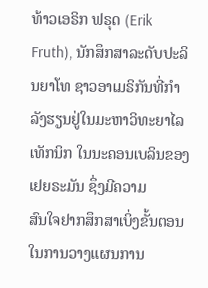ທ້າວເອຣິກ ຟຣຸດ (Erik Fruth), ນັກສຶກສາລະດັບປະລິນຍາໂທ ຊາວອາເມຣິກັນທີ່ກຳ
ລັງຮຽນຢູ່ໃນມະຫາວິທະຍາໄລເທັກນິກ ໃນນະຄອນເບລິນຂອງເຢຍຣະມັນ ຊຶ່ງມີຄວາມ
ສົນໃຈຢາກສຶກສາເບິ່ງຂັ້ນຕອນ ໃນການວາງແຜນການ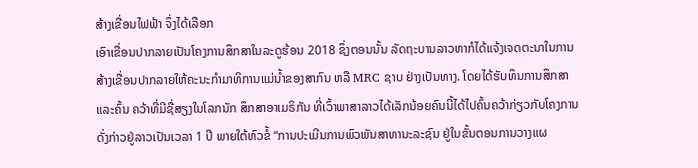ສ້າງເຂື່ອນໄຟຟ້າ ຈຶ່ງໄດ້ເລືອກ
ເອົາເຂື່ອນປາກລາຍເປັນໂຄງການສຶກສາໃນລະດູຮ້ອນ 2018 ຊຶ່ງຕອນນັ້ນ ລັດຖະບານລາວຫາກໍໄດ້ແຈ້ງເຈດຕະນາໃນການສ້າງເຂື່ອນປາກລາຍໃຫ້ຄະນະກຳມາທິການແມ່ນ້ຳຂອງສາກົນ ຫລື MRC ຊາບ ຢ່າງເປັນທາງ. ໂດຍໄດ້ຮັບທຶນການສຶກສາ ແລະຄົ້ນ ຄວ້າທີ່ມີຊື່ສຽງໃນໂລກນັກ ສຶກສາອາເມຣິກັນ ທີ່ເວົ້າພາສາລາວໄດ້ເລັກນ້ອຍຄົນນີ້ໄດ້ໄປຄົ້ນຄວ້າກ່ຽວກັບໂຄງການດັ່ງກ່າວຢູ່ລາວເປັນເວລາ 1 ປີ ພາຍໃຕ້ຫົວຂໍ້ “ການປະເມີນການພົວພັນສາທານະລະຊົນ ຢູ່ໃນຂັ້ນຕອນການວາງແຜ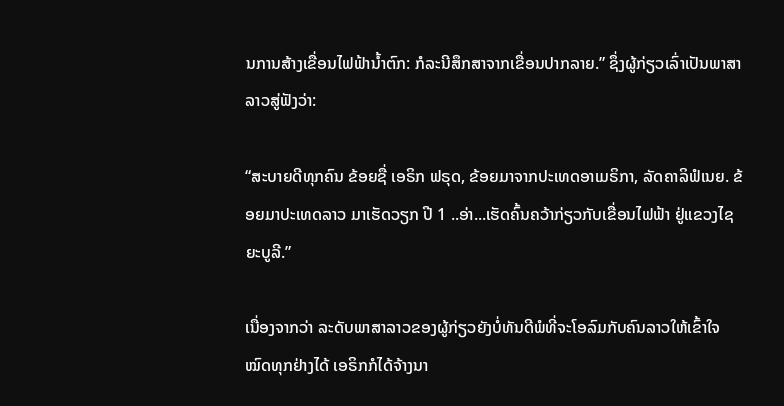ນການສ້າງເຂື່ອນໄຟຟ້ານ້ຳຕົກ: ກໍລະນີສຶກສາຈາກເຂື່ອນປາກລາຍ.” ຊຶ່ງຜູ້ກ່ຽວເລົ່າເປັນພາສາລາວສູ່ຟັງວ່າ:

“ສະບາຍດີທຸກຄົນ ຂ້ອຍຊື່ ເອຣິກ ຟຣຸດ, ຂ້ອຍມາຈາກປະເທດອາເມຣິກາ, ລັດຄາລິຟໍເນຍ. ຂ້ອຍມາປະເທດລາວ ມາເຮັດວຽກ ປີ 1 ..ອ່າ...ເຮັດຄົ້ນຄວ້າກ່ຽວກັບເຂື່ອນໄຟຟ້າ ຢູ່ແຂວງໄຊຍະບູລີ.”

ເນື່ອງຈາກວ່າ ລະດັບພາສາລາວຂອງຜູ້ກ່ຽວຍັງບໍ່ທັນດີພໍທີ່ຈະໂອລົມກັບຄົນລາວໃຫ້ເຂົ້າໃຈໝົດທຸກຢ່າງໄດ້ ເອຣິກກໍໄດ້ຈ້າງນາ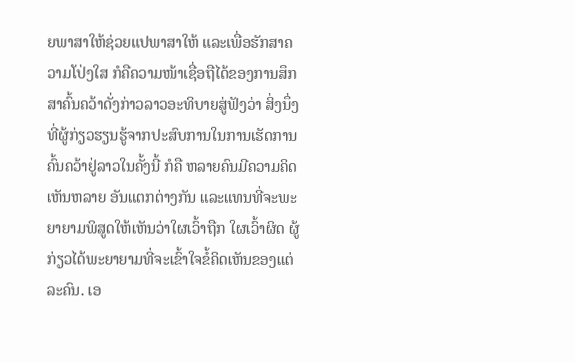ຍພາສາໃຫ້ຊ່ວຍແປພາສາໃຫ້ ແລະເພື່ອຮັກສາຄວາມໂປ່ງໃສ ກໍຄືຄວາມໜ້າເຊື່ອຖືໄດ້ຂອງການສຶກສາຄົ້ນຄວ້າດັ່ງກ່າວລາວອະທິບາຍສູ່ຟັງວ່າ ສິ່ງນຶ່ງທີ່ຜູ້ກ່ຽວຮຽນຮູ້ຈາກປະສົບການໃນການເຮັດການຄົ້ນຄວ້າຢູ່ລາວໃນຄັ້ງນີ້ ກໍຄື ຫລາຍຄົນມີຄວາມຄິດເຫັນຫລາຍ ອັນແຕກຕ່າງກັນ ແລະແທນທີ່ຈະພະຍາຍາມພິສູດໃຫ້ເຫັນວ່າໃຜເວົ້າຖືກ ໃຜເວົ້າຜິດ ຜູ້ກ່ຽວໄດ້ພະຍາຍາມທີ່ຈະເຂົ້າໃຈຂໍ້ຄິດເຫັນຂອງແຕ່ລະຄົນ. ເອ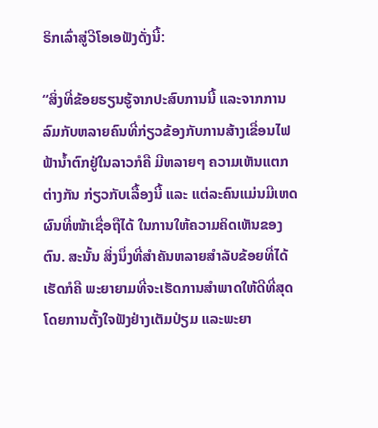ຣິກເລົ່າສູ່ວີໂອເອຟັງດັ່ງນີ້:

“ສິ່ງທີ່ຂ້ອຍຮຽນຮູ້ຈາກປະສົບການນີ້ ແລະຈາກການລົມກັບຫລາຍຄົນທີ່ກ່ຽວຂ້ອງກັບການສ້າງເຂື່ອນໄຟຟ້ານ້ຳຕົກຢູ່ໃນລາວກໍຄື ມີຫລາຍໆ ຄວາມເຫັນແຕກຕ່າງກັນ ກ່ຽວກັບເລື້ອງນີ້ ແລະ ແຕ່ລະຄົນແມ່ນມີເຫດຜົນທີ່ໜ້າເຊື່ອຖືໄດ້ ໃນການໃຫ້ຄວາມຄິດເຫັນຂອງຕົນ. ສະນັ້ນ ສິ່ງນຶ່ງທີ່ສຳຄັນຫລາຍສຳລັບຂ້ອຍທີ່ໄດ້ເຮັດກໍຄື ພະຍາຍາມທີ່ຈະເຮັດການສຳພາດໃຫ້ດີທີ່ສຸດ ໂດຍການຕັ້ງໃຈຟັງຢ່າງເຕັມປ່ຽມ ແລະພະຍາ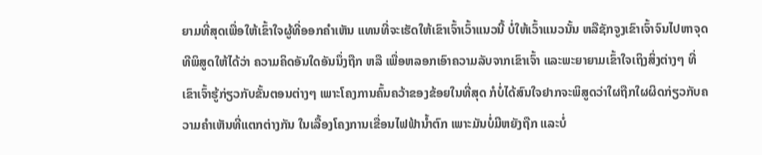ຍາມທີ່ສຸດເພື່ອໃຫ້ເຂົ້າໃຈຜູ້ທີ່ອອກຄຳເຫັນ ແທນທີ່ຈະເຮັດໃຫ້ເຂົາເຈົ້າເວົ້າແນວນີ້ ບໍ່ໃຫ້ເວົ້າແນວນັ້ນ ຫລືຊັກຈູງເຂົາເຈົ້າຈົນໄປຫາຈຸດທີພິສູດໃຫ້ໄດ້ວ່າ ຄວາມຄິດອັນໃດອັນນຶ່ງຖືກ ຫລື ເພື່ອຫລອກເອົາຄວາມລັບຈາກເຂົາເຈົ້າ ແລະພະຍາຍາມເຂົ້າໃຈເຖິງສິ່ງຕ່າງໆ ທີ່ເຂົາເຈົ້າຮູ້ກ່ຽວກັບຂັ້ນຕອນຕ່າງໆ ເພາະໂຄງການຄົ້ນຄວ້າຂອງຂ້ອຍໃນທີ່ສຸດ ກໍບໍ່ໄດ້ສົນໃຈຢາກຈະພິສູດວ່າໃຜຖືກໃຜຜິດກ່ຽວກັບຄວາມຄຳເຫັນທີ່ແຕກຕ່າງກັນ ໃນເລື້ອງໂຄງການເຂື່ອນໄຟຟ້ານ້ຳຕົກ ເພາະມັນບໍ່ມີຫຍັງຖືກ ແລະບໍ່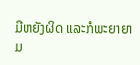ມີຫຍັງຜິດ ແລະກໍພະຍາຍາມ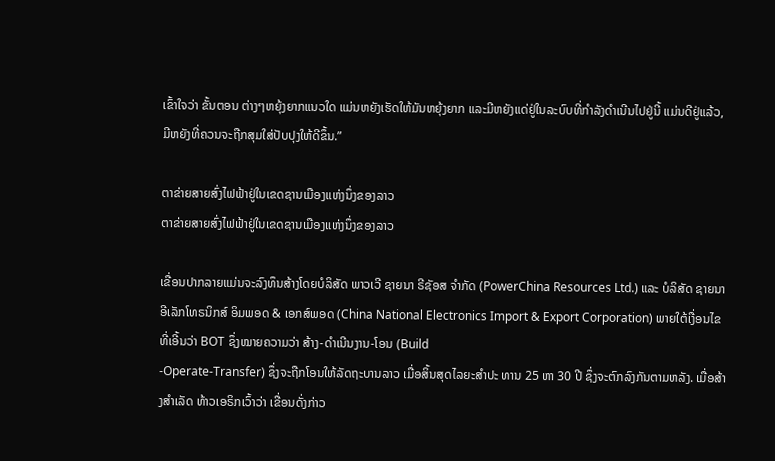ເຂົ້າໃຈວ່າ ຂັ້ນຕອນ ຕ່າງໆຫຍຸ້ງຍາກແນວໃດ ແມ່ນຫຍັງເຮັດໃຫ້ມັນຫຍຸ້ງຍາກ ແລະມີຫຍັງແດ່ຢູ່ໃນລະບົບທີ່ກຳລັງດຳເນີນໄປຢູ່ນີ້ ແມ່ນດີຢູ່ແລ້ວ, ມີຫຍັງທີ່ຄວນຈະຖືກສຸມໃສ່ປັບປຸງໃຫ້ດີຂຶ້ນ.”

ຕາຂ່າຍສາຍສົ່ງໄຟຟ້າຢູ່ໃນເຂດຊານເມືອງແຫ່ງນຶ່ງຂອງລາວ
ຕາຂ່າຍສາຍສົ່ງໄຟຟ້າຢູ່ໃນເຂດຊານເມືອງແຫ່ງນຶ່ງຂອງລາວ

ເຂື່ອນປາກລາຍແມ່ນຈະລົງທຶນສ້າງໂດຍບໍລິສັດ ພາວເວີ ຊາຍນາ ຣີຊັອສ ຈໍາກັດ (PowerChina Resources Ltd.) ແລະ ບໍລິສັດ ຊາຍນາ ອີເລັກໂທຣນິກສ໌ ອິມພອດ & ເອກສ໌ພອດ (China National Electronics Import & Export Corporation) ພາຍໃຕ້ເງື່ອນໄຂ ທີ່ເອີ້ນວ່າ BOT ຊຶ່ງໝາຍຄວາມວ່າ ສ້າງ-ດໍາເນີນງານ-ໂອນ (Build
-Operate-Transfer) ຊຶ່ງຈະຖືກໂອນໃຫ້ລັດຖະບານລາວ ເມື່ອສິ້ນສຸດໄລຍະສໍາປະ ທານ 25 ຫາ 30 ປີ ຊຶ່ງຈະຕົກລົງກັນຕາມຫລັງ. ເມື່ອສ້າງສໍາເລັດ ທ້າວເອຣິກເວົ້າວ່າ ເຂື່ອນດັ່ງກ່າວ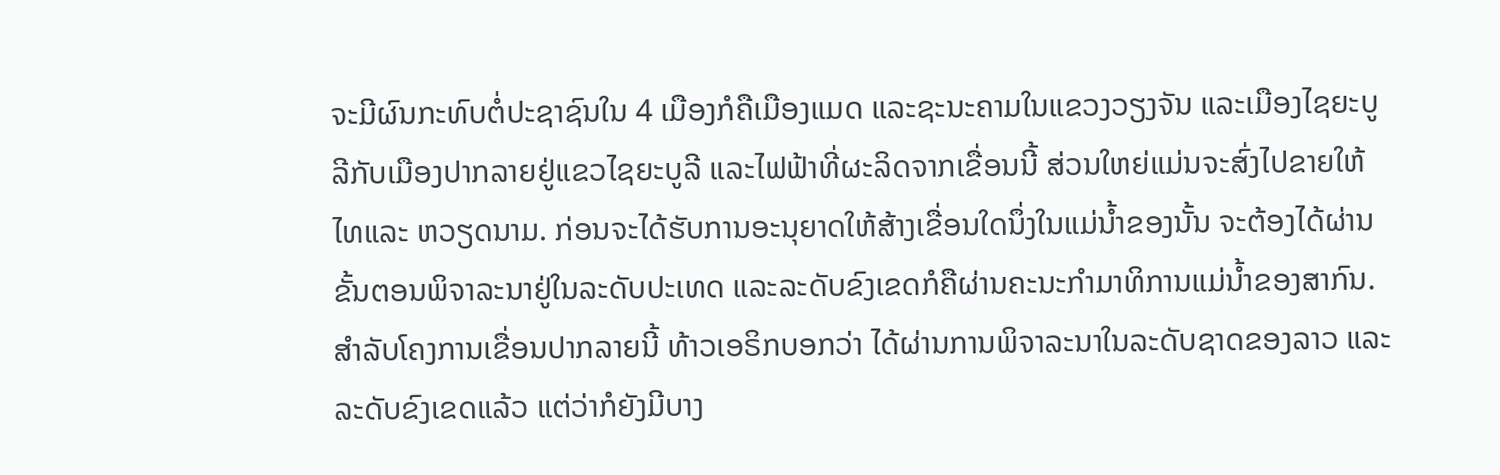ຈະມີຜົນກະທົບຕໍ່ປະຊາຊົນໃນ 4 ເມືອງກໍຄືເມືອງແມດ ແລະຊະນະຄາມໃນແຂວງວຽງຈັນ ແລະເມືອງໄຊຍະບູລີກັບເມືອງປາກລາຍຢູ່ແຂວໄຊຍະບູລີ ແລະໄຟຟ້າທີ່ຜະລິດຈາກເຂື່ອນນີ້ ສ່ວນໃຫຍ່ແມ່ນຈະສົ່ງໄປຂາຍໃຫ້ໄທແລະ ຫວຽດນາມ. ກ່ອນຈະໄດ້ຮັບການອະນຸຍາດໃຫ້ສ້າງເຂື່ອນໃດນຶ່ງໃນແມ່ນ້ຳຂອງນັ້ນ ຈະຕ້ອງໄດ້ຜ່ານຂັ້ນຕອນພິຈາລະນາຢູ່ໃນລະດັບປະເທດ ແລະລະດັບຂົງເຂດກໍຄືຜ່ານຄະນະກຳມາທິການແມ່ນ້ຳຂອງສາກົນ. ສຳລັບໂຄງການເຂື່ອນປາກລາຍນີ້ ທ້າວເອຣິກບອກວ່າ ໄດ້ຜ່ານການພິຈາລະນາໃນລະດັບຊາດຂອງລາວ ແລະ ລະດັບຂົງເຂດແລ້ວ ແຕ່ວ່າກໍຍັງມີບາງ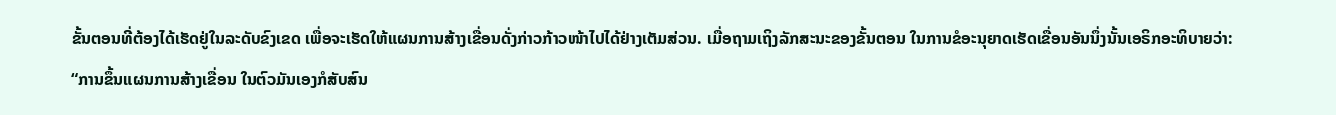ຂັ້ນຕອນທີ່ຕ້ອງໄດ້ເຮັດຢູ່ໃນລະດັບຂົງເຂດ ເພື່ອຈະເຮັດໃຫ້ແຜນການສ້າງເຂື່ອນດັ່ງກ່າວກ້າວໜ້າໄປໄດ້ຢ່າງເຕັມສ່ວນ. ເມື່ອຖາມເຖິງລັກສະນະຂອງຂັ້ນຕອນ ໃນການຂໍອະນຸຍາດເຮັດເຂື່ອນອັນນຶ່ງນັ້ນເອຣິກອະທິບາຍວ່າ:
“ການຂຶ້ນແຜນການສ້າງເຂື່ອນ ໃນຕົວມັນເອງກໍສັບສົນ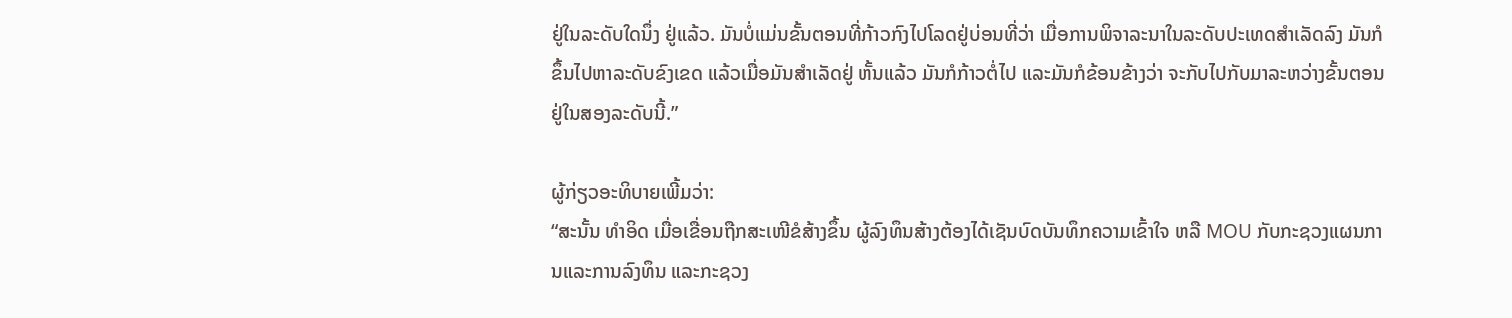ຢູ່ໃນລະດັບໃດນຶ່ງ ຢູ່ແລ້ວ. ມັນບໍ່ແມ່ນຂັ້ນຕອນທີ່ກ້າວກົງໄປໂລດຢູ່ບ່ອນທີ່ວ່າ ເມື່ອການພິຈາລະນາໃນລະດັບປະເທດສຳເລັດລົງ ມັນກໍຂຶ້ນໄປຫາລະດັບຂົງເຂດ ແລ້ວເມື່ອມັນສຳເລັດຢູ່ ຫັ້ນແລ້ວ ມັນກໍກ້າວຕໍ່ໄປ ແລະມັນກໍຂ້ອນຂ້າງວ່າ ຈະກັບໄປກັບມາລະຫວ່າງຂັ້ນຕອນຢູ່ໃນສອງລະດັບນີ້.”

ຜູ້ກ່ຽວອະທິບາຍເພີ້ມວ່າ:
“ສະນັ້ນ ທຳອິດ ເມື່ອເຂື່ອນຖືກສະເໜີຂໍສ້າງຂຶ້ນ ຜູ້ລົງທຶນສ້າງຕ້ອງໄດ້ເຊັນບົດບັນທຶກຄວາມເຂົ້າໃຈ ຫລື MOU ກັບກະຊວງແຜນການແລະການລົງທຶນ ແລະກະຊວງ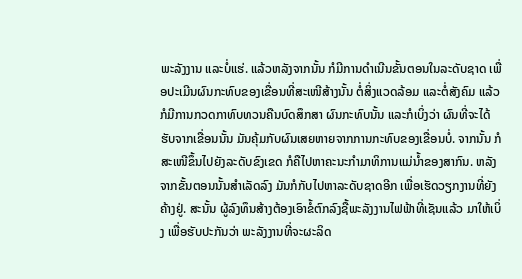ພະລັງງານ ແລະບໍ່ແຮ່. ແລ້ວຫລັງຈາກນັ້ນ ກໍມີການດຳເນີນຂັ້ນຕອນໃນລະດັບຊາດ ເພື່ອປະເມີນຜົນກະທົບຂອງເຂື່ອນທີ່ສະເໜີສ້າງນັ້ນ ຕໍ່ສິ່ງແວດລ້ອມ ແລະຕໍ່ສັງຄົມ ແລ້ວກໍມີການກວດກາທົບທວນຄືນບົດສຶກສາ ຜົນກະທົບນັ້ນ ແລະກໍເບິ່ງວ່າ ຜົນທີ່ຈະໄດ້ຮັບຈາກເຂື່ອນນັ້ນ ມັນຄຸ້ມກັບຜົນເສຍຫາຍຈາກການກະທົບຂອງເຂື່ອນບໍ່. ຈາກນັ້ນ ກໍສະເໜີຂຶ້ນໄປຍັງລະດັບຂົງເຂດ ກໍຄືໄປຫາຄະນະກຳມາທິການແມ່ນ້ຳຂອງສາກົນ. ຫລັງຈາກຂັ້ນຕອນນັ້ນສຳເລັດລົງ ມັນກໍກັບໄປຫາລະດັບຊາດອີກ ເພື່ອເຮັດວຽກງານທີ່ຍັງຄ້າງຢູ່. ສະນັ້ນ ຜູ້ລົງທຶນສ້າງຕ້ອງເອົາຂໍ້ຕົກລົງຊື້ພະລັງງານໄຟຟ້າທີ່ເຊັນແລ້ວ ມາໃຫ້ເບິ່ງ ເພື່ອຮັບປະກັນວ່າ ພະລັງງານທີ່ຈະຜະລິດ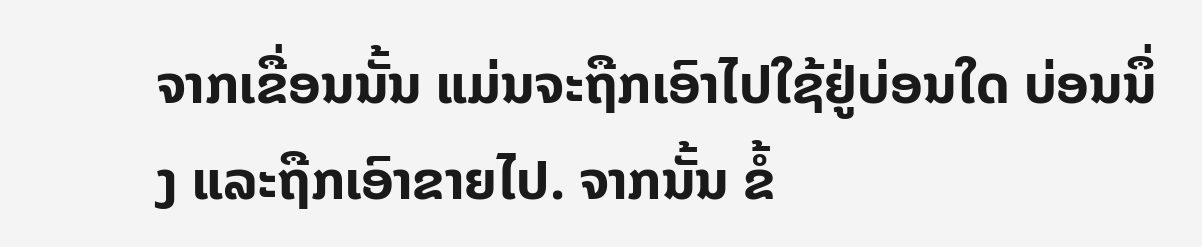ຈາກເຂື່ອນນັ້ນ ແມ່ນຈະຖືກເອົາໄປໃຊ້ຢູ່ບ່ອນໃດ ບ່ອນນຶ່ງ ແລະຖືກເອົາຂາຍໄປ. ຈາກນັ້ນ ຂໍ້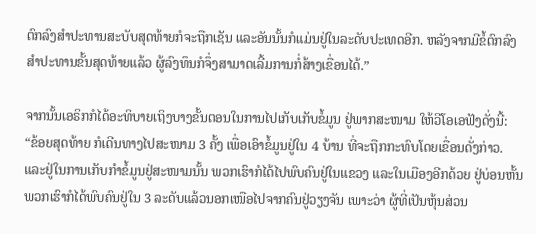ຕົກລົງສຳປະທານສະບັບສຸດທ້າຍກໍຈະຖືກເຊັນ ແລະອັນນັ້ນກໍແມ່ນຢູ່ໃນລະດັບປະເທດອີກ. ຫລັງຈາກມີຂໍ້ຕົກລົງສຳປະທານຂັ້ນສຸດທ້າຍແລ້ວ ຜູ້ລົງທຶນກໍຈຶ່ງສາມາດເລີ້ມການກໍ່ສ້າງເຂື່ອນໄດ້.”

ຈາກນັ້ນເອຣິກກໍໄດ້ອະທິບາຍເຖິງບາງຂັ້ນຕອນໃນການໄປເກັບເກັບຂໍ້ມູນ ຢູ່ພາກສະໜາມ ໃຫ້ວີໂອເອຟັງດັ່ງນີ້:
“ຂ້ອຍສຸດທ້າຍ ກໍເດີນທາງໄປສະໜາມ 3 ຄັ້ງ ເພື່ອເອົາຂໍ້ມູນຢູ່ໃນ 4 ບ້ານ ທີ່ຈະຖືກກະທົບໂດຍເຂື່ອນດັ່ງກ່າວ. ແລະຢູ່ໃນການເກັບກຳຂໍ້ມູນຢູ່ສະໜາມນັ້ນ ພວກເຮົາກໍໄດ້ໄປພົບຄົນຢູ່ໃນແຂວງ ແລະໃນເມືອງອີກດ້ວຍ ຢູ່ບ່ອນຫັ້ນ ພວກເຮົາກໍໄດ້ພົບຄົນຢູ່ໃນ 3 ລະດັບແລ້ວນອກເໜືອໄປຈາກຄົນຢູ່ວຽງຈັນ ເພາະວ່າ ຜູ້ທີ່ເປັນຫຸ້ນສ່ວນ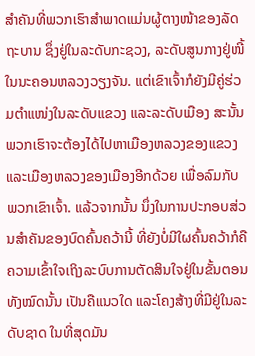ສຳຄັນທີ່ພວກເຮົາສຳພາດແມ່ນຜູ້ຕາງໜ້າຂອງລັດຖະບານ ຊຶ່ງຢູ່ໃນລະດັບກະຊວງ, ລະດັບສູນກາງຢູ່ໜີ້ ໃນນະຄອນຫລວງວຽງຈັນ. ແຕ່ເຂົາເຈົ້າກໍຍັງມີຄູ່ຮ່ວມຕຳແໜ່ງໃນລະດັບແຂວງ ແລະລະດັບເມືອງ ສະນັ້ນ ພວກເຮົາຈະຕ້ອງໄດ້ໄປຫາເມືອງຫລວງຂອງແຂວງ ແລະເມືອງຫລວງຂອງເມືອງອີກດ້ວຍ ເພື່ອລົມກັບພວກເຂົາເຈົ້າ. ແລ້ວຈາກນັ້ນ ນຶ່ງໃນການປະກອບສ່ວນສຳຄັນຂອງບົດຄົ້ນຄວ້ານີ້ ທີ່ຍັງບໍ່ມີໃຜຄົ້ນຄວ້າກໍຄື ຄວາມເຂົ້າໃຈເຖິງລະບົບການຕັດສິນໃຈຢູ່ໃນຂັ້ນຕອນທັງໝົດນັ້ນ ເປັນຄືແນວໃດ ແລະໂຄງສ້າງທີ່ມີຢູ່ໃນລະດັບຊາດ ໃນທີ່ສຸດມັນ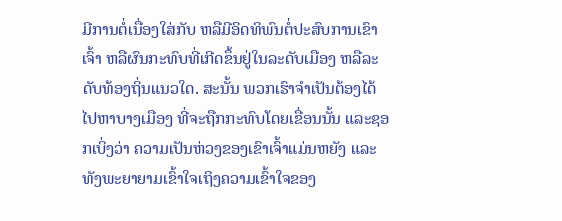ມີການຕໍ່ເນື່ອງໃສ່ກັບ ຫລືມີອິດທິພົນຕໍ່ປະສົບການເຂົາເຈົ້າ ຫລືຜົນກະທົບທີ່ເກີດຂຶ້ນຢູ່ໃນລະດັບເມືອງ ຫລືລະດັບທ້ອງຖິ່ນແນວໃດ. ສະນັ້ນ ພວກເຮົາຈຳເປັນຕ້ອງໄດ້ໄປຫາບາງເມືອງ ທີ່ຈະຖືກກະທົບໂດຍເຂື່ອນນັ້ນ ແລະຊອກເບິ່ງວ່າ ຄວາມເປັນຫ່ວງຂອງເຂົາເຈົ້າແມ່ນຫຍັງ ແລະທັງພະຍາຍາມເຂົ້າໃຈເຖິງຄວາມເຂົ້າໃຈຂອງ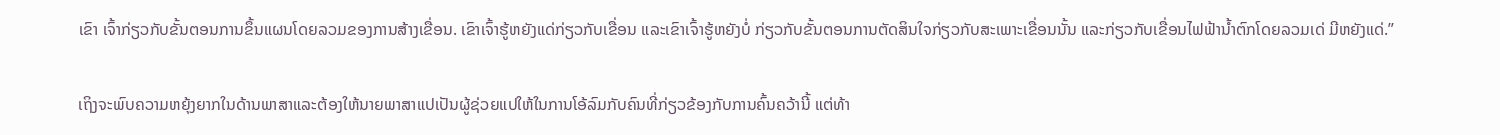ເຂົາ ເຈົ້າກ່ຽວກັບຂັ້ນຕອນການຂຶ້ນແຜນໂດຍລວມຂອງການສ້າງເຂື່ອນ. ເຂົາເຈົ້າຮູ້ຫຍັງແດ່ກ່ຽວກັບເຂື່ອນ ແລະເຂົາເຈົ້າຮູ້ຫຍັງບໍ່ ກ່ຽວກັບຂັ້ນຕອນການຕັດສິນໃຈກ່ຽວກັບສະເພາະເຂື່ອນນັ້ນ ແລະກ່ຽວກັບເຂື່ອນໄຟຟ້ານໍ້າຕົກໂດຍລວມເດ່ ມີຫຍັງແດ່.”

ເຖິງຈະພົບຄວາມຫຍຸ້ງຍາກໃນດ້ານພາສາແລະຕ້ອງໃຫ້ນາຍພາສາແປເປັນຜູ້ຊ່ວຍແປໃຫ້ໃນການໂອ້ລົມກັບຄົນທີ່ກ່ຽວຂ້ອງກັບການຄົ້ນຄວ້ານີ້ ແຕ່ທ້າ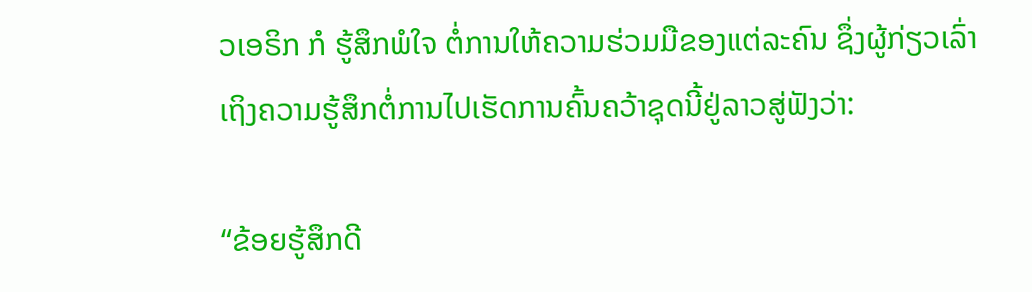ວເອຣິກ ກໍ ຮູ້ສຶກພໍໃຈ ຕໍ່ການໃຫ້ຄວາມຮ່ວມມືຂອງແຕ່ລະຄົນ ຊຶ່ງຜູ້ກ່ຽວເລົ່າເຖິງຄວາມຮູ້ສຶກຕໍ່ການໄປເຮັດການຄົ້ນຄວ້າຊຸດນີ້ຢູ່ລາວສູ່ຟັງວ່າ:

“ຂ້ອຍຮູ້ສຶກດີ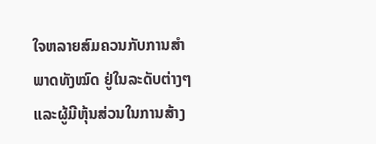ໃຈຫລາຍສົມຄວນກັບການສໍາພາດທັງໝົດ ຢູ່ໃນລະດັບຕ່າງໆ ແລະຜູ້ມີຫຸ້ນສ່ວນໃນການສ້າງ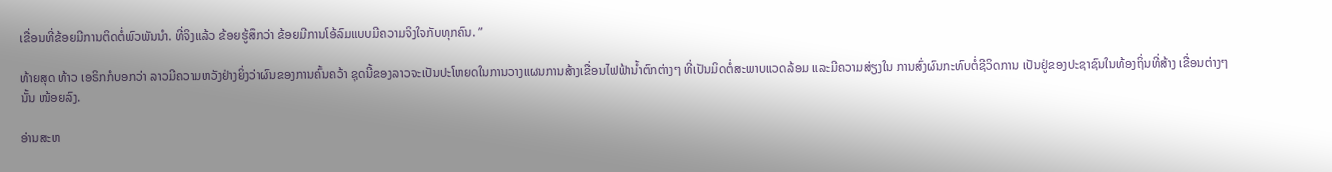ເຂື່ອນທີ່ຂ້ອຍມີການຕິດຕໍ່ພົວພັນນໍາ. ທີ່ຈິງແລ້ວ ຂ້ອຍຮູ້ສຶກວ່າ ຂ້ອຍມີການໂອ້ລົມແບບມີຄວາມຈິງໃຈກັບທຸກຄົນ. ”

ທ້າຍສຸດ ທ້າວ ເອຣິກກໍບອກວ່າ ລາວມີຄວາມຫວັງຢ່າງຍິ່ງວ່າຜົນຂອງການຄົ້ນຄວ້າ ຊຸດນີ້ຂອງລາວຈະເປັນປະໂຫຍດໃນການວາງແຜນການສ້າງເຂື່ອນໄຟຟ້ານໍ້າຕົກຕ່າງໆ ທີ່ເປັນມິດຕໍ່ສະພາບແວດລ້ອມ ແລະມີຄວາມສ່ຽງໃນ ການສົ່ງຜົນກະທົບຕໍ່ຊີວິດການ ເປັນຢູ່ຂອງປະຊາຊົນໃນທ້ອງຖິ່ນທີ່ສ້າງ ເຂື່ອນຕ່າງໆນັ້ນ ໜ້ອຍລົງ.

ອ່ານສະຫ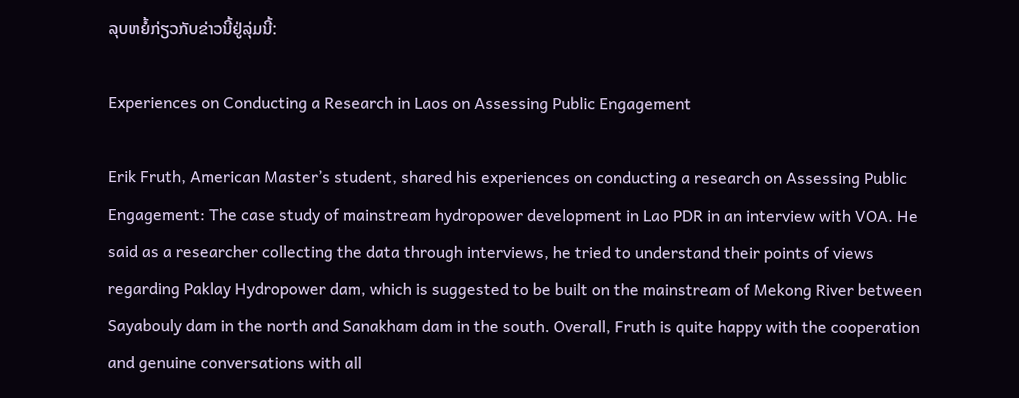ລຸບຫຍໍ້ກ່ຽວກັບຂ່າວນີ້ຢູ່ລຸ່ມນີ້:

Experiences on Conducting a Research in Laos on Assessing Public Engagement

Erik Fruth, American Master’s student, shared his experiences on conducting a research on Assessing Public Engagement: The case study of mainstream hydropower development in Lao PDR in an interview with VOA. He said as a researcher collecting the data through interviews, he tried to understand their points of views regarding Paklay Hydropower dam, which is suggested to be built on the mainstream of Mekong River between Sayabouly dam in the north and Sanakham dam in the south. Overall, Fruth is quite happy with the cooperation and genuine conversations with all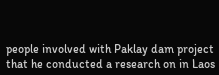people involved with Paklay dam project that he conducted a research on in Laos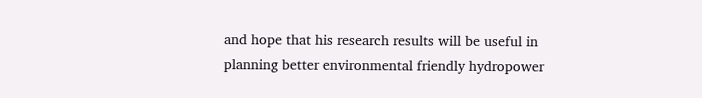and hope that his research results will be useful in planning better environmental friendly hydropower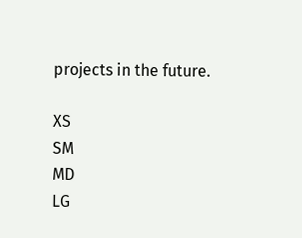projects in the future.

XS
SM
MD
LG